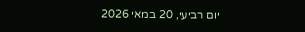יום רביעי, 20 במאי 2026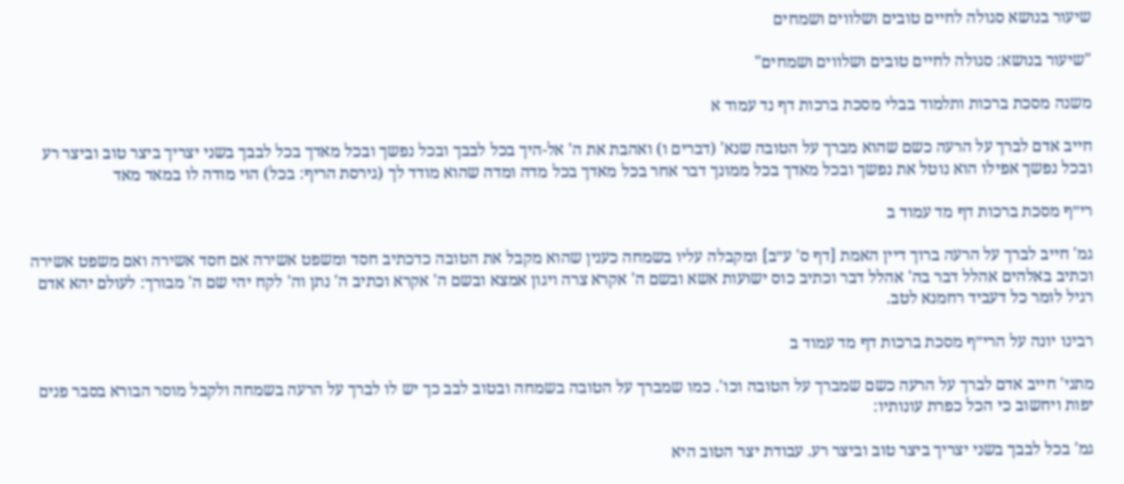שיעור בנושא סגולה לחיים טובים ושלווים ושמחים

"שיעור בנושא: סגולה לחיים טובים ושלווים ושמחים"

משנה מסכת ברכות ותלמוד בבלי מסכת ברכות דף נד עמוד א

חייב אדם לברך על הרעה כשם שהוא מברך על הטובה שנא' (דברים ו) ואהבת את ה' אל-היך בכל לבבך ובכל נפשך ובכל מאדך בכל לבבך בשני יצריך ביצר טוב וביצר רע ובכל נפשך אפילו הוא נוטל את נפשך ובכל מאדך בכל ממונך דבר אחר בכל מאדך בכל מדה ומדה שהוא מודד לך (גירסת הריף: בכל) הוי מודה לו במאד מאד

רי״ף מסכת ברכות דף מד עמוד ב

גמ' חייב לברך על הרעה ברוך דיין האמת [דף ס' ע״ב] ומקבלה עליו בשמחה כענין שהוא מקבל את הטובה כדכתיב חסד ומשפט אשירה אם חסד אשירה ואם משפט אשירה וכתיב באלהים אהלל דבר בה' אהלל דבר וכתיב כוס ישועות אשא ובשם ה' אקרא צרה ויגון אמצא ובשם ה' אקרא וכתיב ה' נתן וה' לקח יהי שם ה' מבורך: לעולם יהא אדם רגיל לומר כל דעביד רחמנא לטב.

רבינו יונה על הרי״ף מסכת ברכות דף מד עמוד ב

מתני' חייב אדם לברך על הרעה כשם שמברך על הטובה וכו'. כמו שמברך על הטובה בשמחה ובטוב לבב כך יש לו לברך על הרעה בשמחה ולקבל מוסר הבורא בסבר פנים יפות ויחשוב כי הכל כפרת עונותיו:

גמ' בכל לבבך בשני יצריך ביצר טוב וביצר רע. עבודת יצר הטוב היא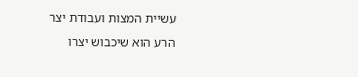עשיית המצות ועבודת יצר הרע הוא שיכבוש יצרו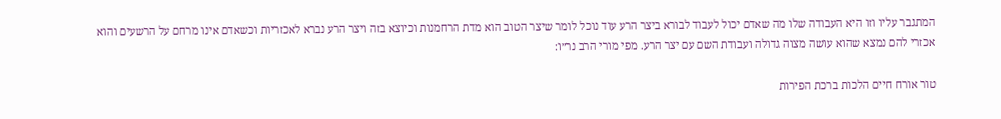המתגבר עליו וזו היא העבודה שלו מה שאדם יכול לעבוד לבורא ביצר הרע עוד נוכל לומר שיצר הטוב הוא מדת הרחמנות וכיוצא בזה ויצר הרע נברא לאכזריות וכשאדם אינו מרחם על הרשעים והוא אכזרי להם נמצא שהוא עושה מצוה גדולה ועבודת השם עם יצר הרע. מפי מורי הרב נר״ו:

טור אורח חיים הלכות ברכת הפירות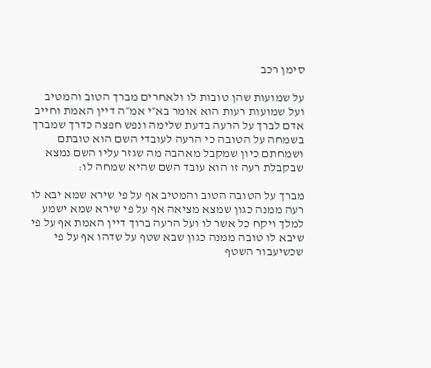סימן רכב

על שמועות שהן טובות לו ולאחרים מברך הטוב והמטיב ועל שמועות רעות הוא אומר בא״י אמ״ה דיין האמת וחייב אדם לברך על הרעה בדעת שלימה ונפש חפצה כדרך שמברך בשמחה על הטובה כי הרעה לעובדי השם הוא טובתם ושמחתם כיון שמקבל מאהבה מה שגזר עליו השם נמצא שבקבלת רעה זו הוא עובד השם שהיא שמחה לו:

מברך על הטובה הטוב והמטיב אף על פי שירא שמא יבא לו רעה ממנה כגון שמצא מציאה אף על פי שירא שמא ישמע למלך ויקח כל אשר לו ועל הרעה ברוך דיין האמת אף על פי שיבא לו טובה ממנה כגון שבא שטף על שדהו אף על פי שכשיעבור השטף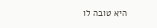היא טובה לו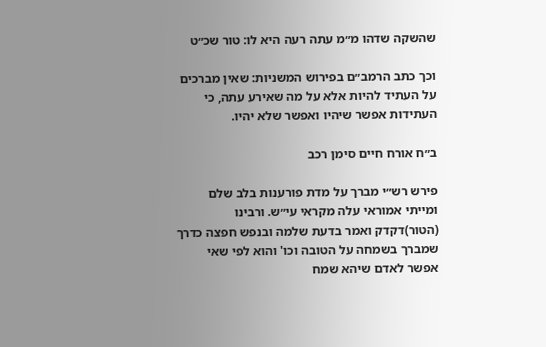שהשקה שדהו מ״מ עתה רעה היא לו: טור שכ״ט

וכך כתב הרמב״ם בפירוש המשניות: שאין מברכים על העתיד להיות אלא על מה שאירע עתה, כי העתידות אפשר שיהיו ואפשר שלא יהיו.

ב״ח אורח חיים סימן רכב

פירש רש״י מברך על מדת פורענות בלב שלם ומייתי אמוראי עלה מקראי עי״ש. ורבינו (הטור)דקדק ואמר בדעת שלמה ובנפש חפצה כדרך שמברך בשמחה על הטובה וכו' והוא לפי שאי אפשר לאדם שיהא שמח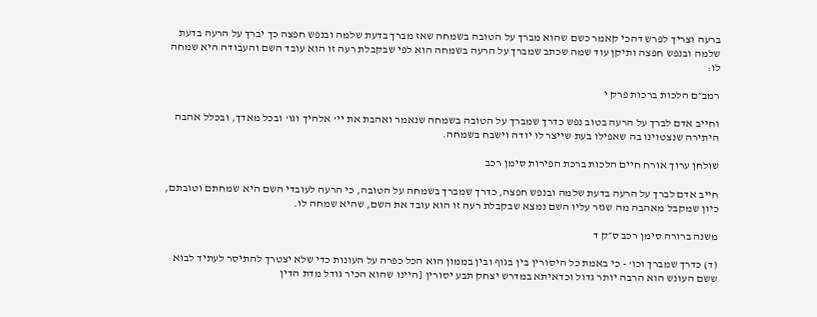ברעה וצריך לפרש דהכי קאמר כשם שהוא מברך על הטובה בשמחה שאז מברך בדעת שלמה ובנפש חפצה כך יברך על הרעה בדעת שלמה ובנפש חפצה ותיקן עוד שמה שכתב שמברך על הרעה בשמחה הוא לפי שבקבלת רעה זו הוא עובד השם והעבודה היא שמחה לו:

רמב״ם הלכות ברכות פרק י

וחייב אדם לברך על הרעה בטוב נפש כדרך שמברך על הטובה בשמחה שנאמר ואהבת את יי' אלהיך וגו' ובכל מאדך, ובכלל אהבה היתירה שנצטוינו בה שאפילו בעת שייצר לו יודה וישבח בשמחה.

שולחן ערוך אורח חיים הלכות ברכת הפירות סימן רכב

חייב אדם לברך על הרעה בדעת שלמה ובנפש חפצה, כדרך שמברך בשמחה על הטובה, כי הרעה לעובדי השם היא שמחתם וטובתם, כיון שמקבל מאהבה מה שגזר עליו השם נמצא שבקבלת רעה זו הוא עובד את השם, שהיא שמחה לו.

משנה ברורה סימן רכב ס״ק ד

(ד) כדרך שמברך וכו' - כי באמת כל היסורין בין בגוף ובין בממון הוא הכל כפרה על העונות כדי שלא יצטרך להתיסר לעתיד לבוא ששם העונש הוא הרבה יותר גדול וכדאיתא במדרש יצחק תבע יסורין [היינו שהוא הכיר גודל מדת הדין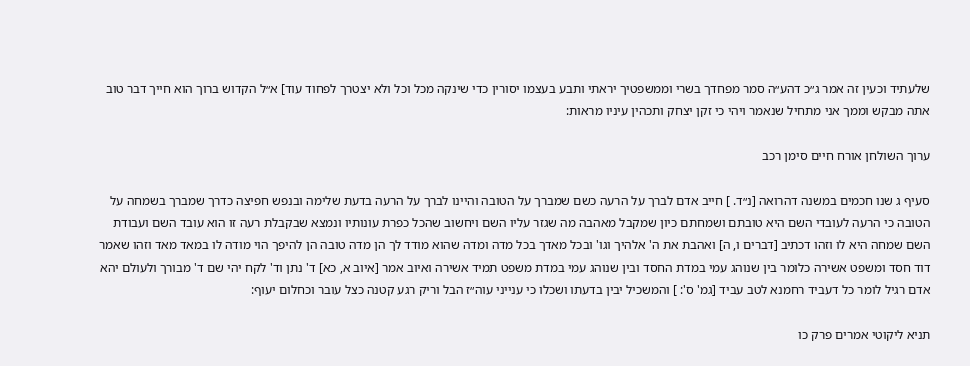שלעתיד וכעין זה אמר ג״כ דהע״ה סמר מפחדך בשרי וממשפטיך יראתי ותבע בעצמו יסורין כדי שינקה מכל וכל ולא יצטרך לפחוד עוד] א״ל הקדוש ברוך הוא חייך דבר טוב אתה מבקש וממך אני מתחיל שנאמר ויהי כי זקן יצחק ותכהין עיניו מראות:

ערוך השולחן אורח חיים סימן רכב

סעיף ג שנו חכמים במשנה דהרואה [נ״ד. ] חייב אדם לברך על הרעה כשם שמברך על הטובה והיינו לברך על הרעה בדעת שלימה ובנפש חפיצה כדרך שמברך בשמחה על הטובה כי הרעה לעובדי השם היא טובתם ושמחתם כיון שמקבל מאהבה מה שגזר עליו השם ויחשוב שהכל כפרת עונותיו ונמצא שבקבלת רעה זו הוא עובד השם ועבודת השם שמחה היא לו וזהו דכתיב [דברים ו, ה] ואהבת את ה' אלהיך וגו' ובכל מאדך בכל מדה ומדה שהוא מודד לך הן מדה טובה הן להיפך הוי מודה לו במאד מאד וזהו שאמר דוד חסד ומשפט אשירה כלומר בין שנוהג עמי במדת החסד ובין שנוהג עמי במדת משפט תמיד אשירה ואיוב אמר [איוב א, כא] ד' נתן וד' לקח יהי שם ד' מבורך ולעולם יהא אדם רגיל לומר כל דעביד רחמנא לטב עביד [גמ' ס': ] והמשכיל יבין בדעתו ושכלו כי ענייני עוה״ז הבל וריק רגע קטנה כצל עובר וכחלום יעוף:

תניא ליקוטי אמרים פרק כו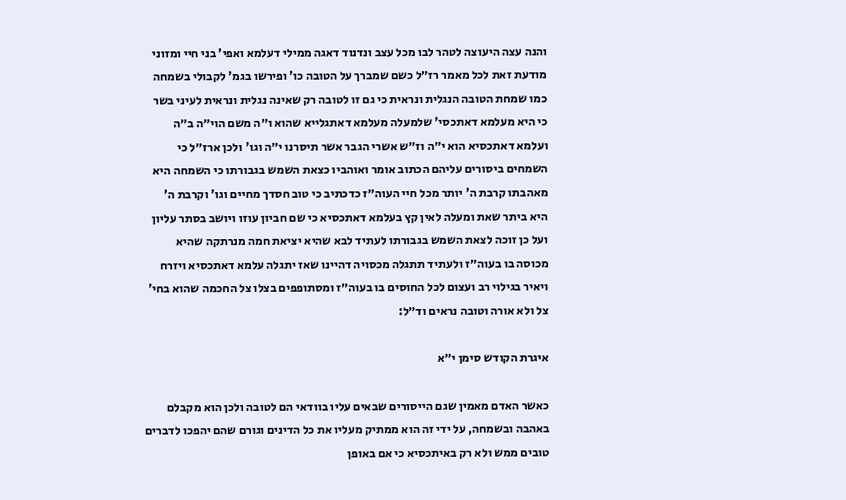והנה עצה היעוצה לטהר לבו מכל עצב ונדנוד דאגה ממילי דעלמא ואפי' בני חיי ומזוני מודעת זאת לכל מאמר רז״ל כשם שמברך על הטובה כו' ופירשו בגמ' לקבולי בשמחה כמו שמחת הטובה הנגלית ונראית כי גם זו לטובה רק שאינה נגלית ונראית לעיני בשר כי היא מעלמא דאתכסי' שלמעלה מעלמא דאתגלייא שהוא ו״ה משם הוי״ה ב״ה ועלמא דאתכסיא הוא י״ה וז״ש אשרי הגבר אשר תיסרנו י״ה וגו' ולכן ארז״ל כי השמחים ביסורים עליהם הכתוב אומר ואוהביו כצאת השמש בגבורתו כי השמחה היא מאהבתו קרבת ה' יותר מכל חיי העוה״ז כדכתיב כי טוב חסדך מחיים וגו' וקרבת ה' היא ביתר שאת ומעלה לאין קץ בעלמא דאתכסיא כי שם חביון עוזו ויושב בסתר עליון ועל כן זוכה לצאת השמש בגבורתו לעתיד לבא שהיא יציאת חמה מנרתקה שהיא מכוסה בו בעוה״ז ולעתיד תתגלה מכסויה דהיינו שאז יתגלה עלמא דאתכסיא ויזרח ויאיר בגילוי רב ועצום לכל החוסים בו בעוה״ז ומסתופפים בצלו צל החכמה שהוא בחי' צל ולא אורה וטובה נראים וד״ל:

איגרת הקודש סימן י״א

כאשר האדם מאמין שגם הייסורים שבאים עליו בוודאי הם לטובה ולכן הוא מקבלם באהבה ובשמחה, על ידי זה הוא ממתיק מעליו את כל הדינים וגורם שהם יהפכו לדברים טובים ממש ולא רק באיתכסיא כי אם באופן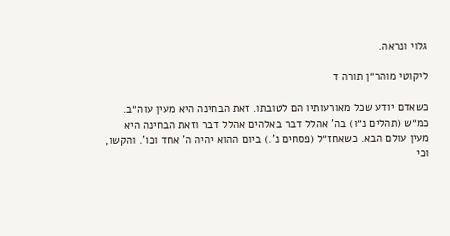גלוי ונראה.

ליקוטי מוהר״ן תורה ד

כשאדם יודע שכל מאורעותיו הם לטובתו. זאת הבחינה היא מעין עוה״ב. כמ״ש (תהלים נ״ו) בה' אהלל דבר באלהים אהלל דבר וזאת הבחינה היא מעין עולם הבא. כשאחז״ל (פסחים נ'.) ביום ההוא יהיה ה' אחד וכו'. והקשו, וכי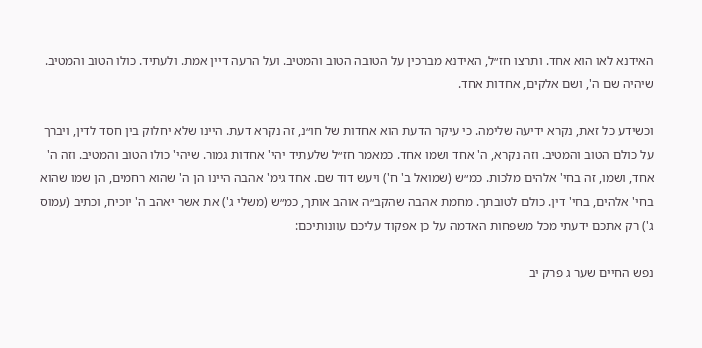האידנא לאו הוא אחד. ותרצו חז״ל, האידנא מברכין על הטובה הטוב והמטיב. ועל הרעה דיין אמת. ולעתיד. כולו הטוב והמטיב. שיהיה שם ה', ושם אלקים, אחדות אחד.

וכשידע כל זאת, נקרא ידיעה שלימה. כי עיקר הדעת הוא אחדות של חו״נ, זה נקרא דעת. היינו שלא יחלוק בין חסד לדין, ויברך על כולם הטוב והמטיב. וזה נקרא, ה' אחד ושמו אחד. כמאמר חז״ל שלעתיד יהי' אחדות גמור. שיהי' כולו הטוב והמטיב. וזה ה' אחד, ושמו, זה בחי' אלהים מלכות. כמ״ש (שמואל ב' ח') ויעש דוד שם. אחד גימ' אהבה היינו הן ה' שהוא רחמים, הן שמו שהוא בחי' אלהים, בחי' דין. כולם לטובתך. מחמת אהבה שהקב״ה אוהב אותך, כמ״ש (משלי ג') את אשר יאהב ה' יוכיח, וכתיב (עמוס ג') רק אתכם ידעתי מכל משפחות האדמה על כן אפקוד עליכם עוונותיכם:

נפש החיים שער ג פרק יב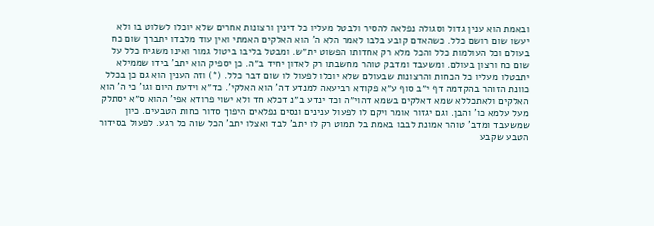ובאמת הוא ענין גדול וסגולה נפלאה להסיר ולבטל מעליו כל דינין ורצונות אחרים שלא יוכלו לשלוט בו ולא יעשו שום רושם כלל. כשהאדם קובע בלבו לאמר הלא ה' הוא האלקים האמתי ואין עוד מלבדו יתברך שום כח בעולם וכל העולמות כלל והכל מלא רק אחדותו הפשוט ית״ש. ומבטל בליבו ביטול גמור ואינו משגיח כלל על שום כח ורצון בעולם. ומשעבד ומדבק טוהר מחשבתו רק לאדון יחיד ב״ה. כן יספיק הוא יתב' בידו שממילא יתבטלו מעליו כל הכחות והרצונות שבעולם שלא יוכלו לפעול לו שום דבר כלל. (*) וזה הענין הוא גם כן בכלל כוונת הזוהר בהקדמה דף י״ב סוף ע״א פקודא רביעאה למנדע דה' הוא האלקי'. כד״א וידעת היום וגו' כי ה' הוא האלקים ולאתכללא שמא דאלקים בשמא דהוי״ה וכד ינדע ב״נ דכלא חד ולא ישוי פרודא אפי' ההוא ס״א יסתלק מעל עלמא כו' והבן. וגם יגזור אומר ויקם לו לפעול ענינים ונסים נפלאים היפוך סדור כחות הטבעים. כיון שמשעבד ומדב' טוהר אמונת לבבו באמת בל תמוט רק לו יתב' לבד ואצלו יתב' הכל שוה כל רגע. לפעול בסידור הטבע שקבע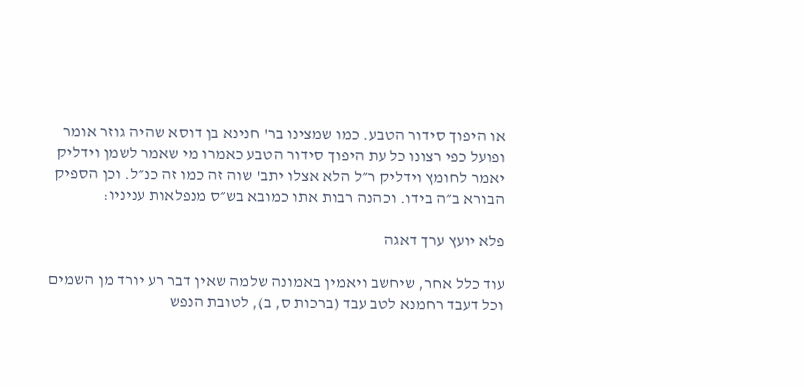או היפוך סידור הטבע. כמו שמצינו בר' חנינא בן דוסא שהיה גוזר אומר ופועל כפי רצונו כל עת היפוך סידור הטבע כאמרו מי שאמר לשמן וידליק יאמר לחומץ וידליק ר״ל הלא אצלו יתב' שוה זה כמו זה כנ״ל. וכן הספיק הבורא ב״ה בידו. וכהנה רבות אתו כמובא בש״ס מנפלאות עניניו:

פלא יועץ ערך דאגה

עוד כלל אחר, שיחשב ויאמין באמונה שלמה שאין דבר רע יורד מן השמים וכל דעבד רחמנא לטב עבד (ברכות ס, ב), לטובת הנפש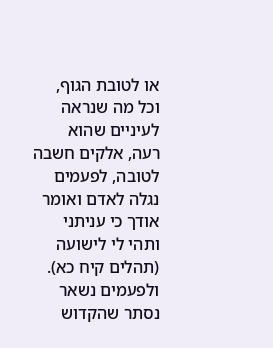או לטובת הגוף, וכל מה שנראה לעיניים שהוא רעה, אלקים חשבה לטובה, לפעמים נגלה לאדם ואומר אודך כי עניתני ותהי לי לישועה (תהלים קיח כא). ולפעמים נשאר נסתר שהקדוש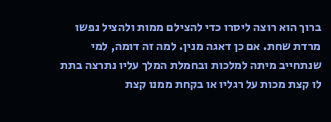ברוך הוא רוצה ליסרו כדי להצילם ממות ולהציל נפשו מרדת שחת. אם כן דאגה מנין. למה זה דומה, למי שנתחייב מיתה למלכות ובחמלת המלך עליו נתרצה בתת לו קצת מכות על רגליו או בקחת ממנו קצת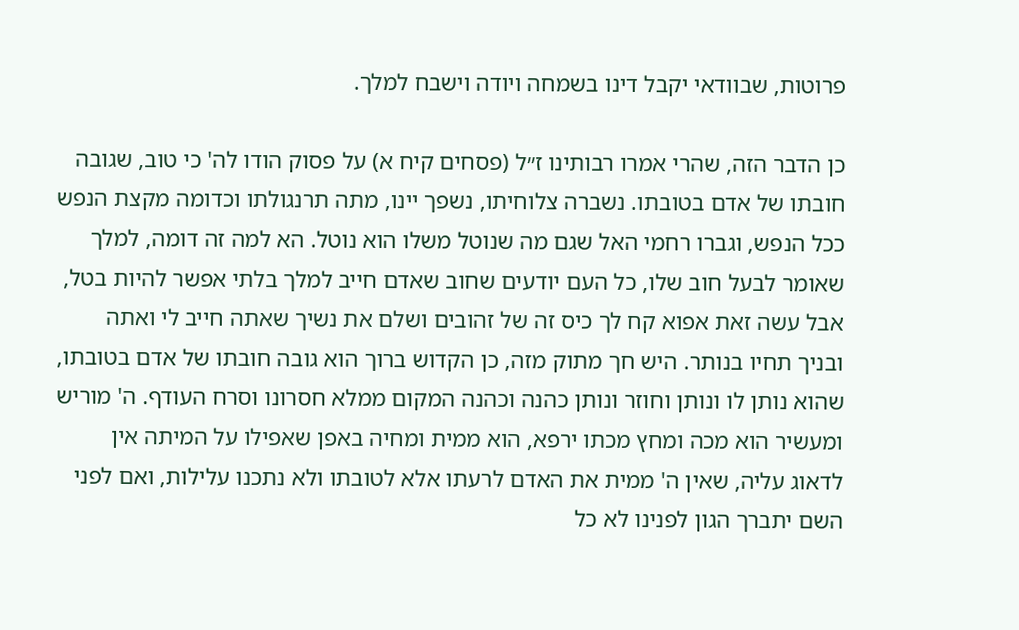פרוטות, שבוודאי יקבל דינו בשמחה ויודה וישבח למלך.

כן הדבר הזה, שהרי אמרו רבותינו ז״ל (פסחים קיח א) על פסוק הודו לה' כי טוב, שגובה חובתו של אדם בטובתו. נשברה צלוחיתו, נשפך יינו, מתה תרנגולתו וכדומה מקצת הנפש ככל הנפש, וגברו רחמי האל שגם מה שנוטל משלו הוא נוטל. הא למה זה דומה, למלך שאומר לבעל חוב שלו, כל העם יודעים שחוב שאדם חייב למלך בלתי אפשר להיות בטל, אבל עשה זאת אפוא קח לך כיס זה של זהובים ושלם את נשיך שאתה חייב לי ואתה ובניך תחיו בנותר. היש חך מתוק מזה, כן הקדוש ברוך הוא גובה חובתו של אדם בטובתו, שהוא נותן לו ונותן וחוזר ונותן כהנה וכהנה המקום ממלא חסרונו וסרח העודף. ה' מוריש ומעשיר הוא מכה ומחץ מכתו ירפא, הוא ממית ומחיה באפן שאפילו על המיתה אין לדאוג עליה, שאין ה' ממית את האדם לרעתו אלא לטובתו ולא נתכנו עלילות, ואם לפני השם יתברך הגון לפנינו לא כל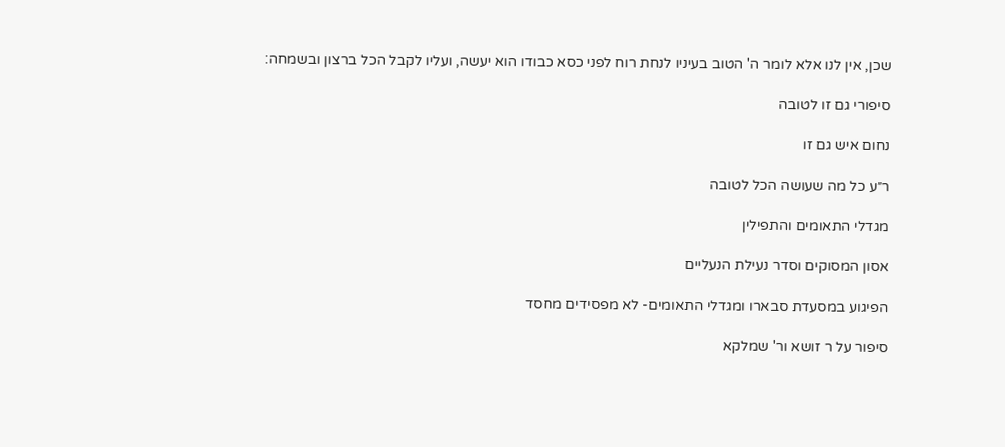שכן, אין לנו אלא לומר ה' הטוב בעיניו לנחת רוח לפני כסא כבודו הוא יעשה, ועליו לקבל הכל ברצון ובשמחה:

סיפורי גם זו לטובה

נחום איש גם זו

ר״ע כל מה שעושה הכל לטובה

מגדלי התאומים והתפילין

אסון המסוקים וסדר נעילת הנעליים

הפיגוע במסעדת סבארו ומגדלי התאומים- לא מפסידים מחסד

סיפור על ר זושא ור' שמלקא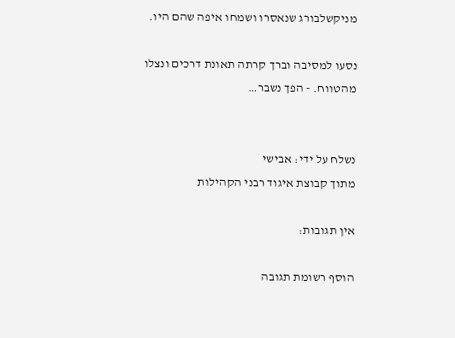מניקשלבורג שנאסרו ושמחו איפה שהם היו.

נסעו למסיבה וברך קרתה תאונת דרכים ונצלו מהטווח. - הפך נשבר…


נשלח על ידי: אבישי
מתוך קבוצת איגוד רבני הקהילות

אין תגובות:

הוסף רשומת תגובה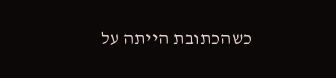כשהכתובת הייתה על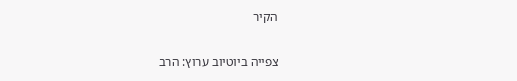הקיר

צפייה ביוטיוב ערוץ: הרב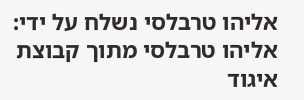אליהו טרבלסי נשלח על ידי: אליהו טרבלסי מתוך קבוצת איגוד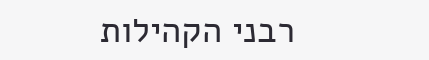רבני הקהילות